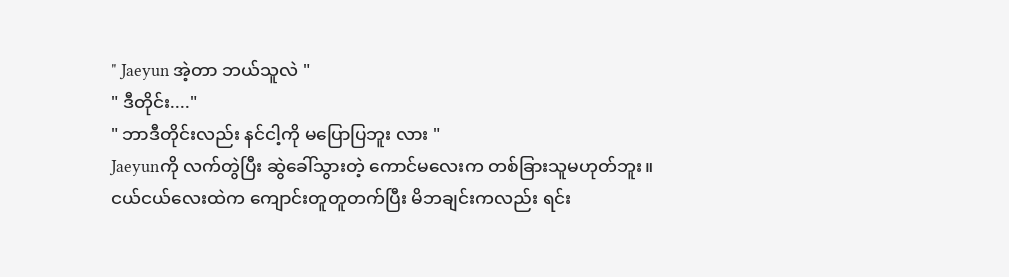" Jaeyun အဲ့တာ ဘယ်သူလဲ "
" ဒီတိုင်း...."
" ဘာဒီတိုင်းလည်း နင်ငါ့ကို မပြောပြဘူး လား "
Jaeyunကို လက်တွဲပြီး ဆွဲခေါ်သွားတဲ့ ကောင်မလေးက တစ်ခြားသူမဟုတ်ဘူး။ ငယ်ငယ်လေးထဲက ကျောင်းတူတူတက်ပြီး မိဘချင်းကလည်း ရင်း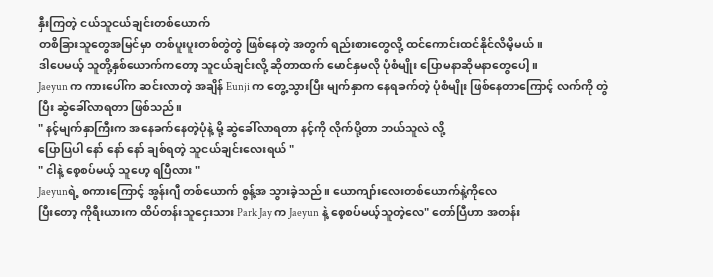နှီးကြတဲ့ ငယ်သူငယ်ချင်းတစ်ယောက်
တစိခြားသူတွေအမြင်မှာ တစ်ပူးပူးတစ်တွဲတွဲ ဖြစ်နေတဲ့ အတွက် ရည်းစားတွေလို့ ထင်ကောင်းထင်နိုင်လိမိ့မယ်။
ဒါပေမယ့် သူတို့နှစ်ယောက်ကတော့ သူငယ်ချင်းလို့ ဆိုတာထက် မောင်နှမလို ပုံစံမျိုး ပြောမနာဆိုမနာတွေပေါ့။
Jaeyun က ကားပေါ်က ဆင်းလာတဲ့ အချိန် Eunji က တွေ့သွားပြီး မျက်နှာက နေရခက်တဲ့ ပုံစံမျိုး ဖြစ်နေတာကြောင့် လက်ကို တွဲပြီး ဆွဲခေါ်လာရတာ ဖြစ်သည်။
" နင့်မျက်နှာကြီးက အနေခက်နေတဲ့ပုံနဲ့ မို့ ဆွဲခေါ်လာရတာ နင့်ကို လိုက်ပို့တာ ဘယ်သူလဲ လို့
ပြောပြပါ နော် နော် နော် ချစ်ရတဲ့ သူငယ်ချင်းလေးရယ် "
" ငါနဲ့ စေ့စပ်မယ့် သူဟေ့ ရပြီလား "
Jaeyunရဲ့ စကားကြောင့် အွန်းဂျီ တစ်ယောက် စွန့်အ သွားခဲ့သည်။ ယောကျာ်းလေးတစ်ယောက်နဲ့ကိုလေ
ပြီးတော့ ကိုရီးယားက ထိပ်တန်းသူငှေးသား Park Jay က Jaeyun နဲ့ စေ့စပ်မယ့်သူတဲ့လေ" တော်ပြီဟာ အတန်း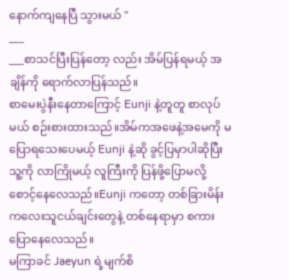နောက်ကျနေပြီ သွားမယ် "
___
___စာသင်ပြီးပြန်တော့ လည်း အိမ်ပြန်ရမယ့် အချိန်ကို ရောက်လာပြန်သည်။
စာမေးပွဲနီးနေတာကြောင့် Eunji နဲ့တူတူ စာလုပ်မယ် စဉ်းစားထားသည်။အိမ်ကအဖေနဲ့အမေကို မပြောရသေးပေမယ့် Eunji နဲ့ဆို ခွင့်ပြမှာပါဆိုပြီး
သူ့ကို လာကြိုမယ့် လူကြီးကို ပြန်ဖို့ပြောမလို့ စောင့်နေလေသည်။Eunji ကတော့ တစ်ခြားမိန်းကလေးသူငယ်ချင်းတွေနဲ့ တစ်နေရာမှာ စကားပြောနေလေသည်။
မကြာခင် Jaeyun ရဲ့မျက်စိ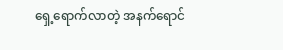ရှေ့ရောက်လာတဲ့ အနက်ရောင်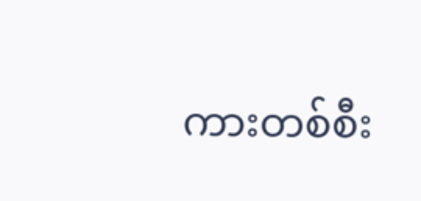ကားတစ်စီး